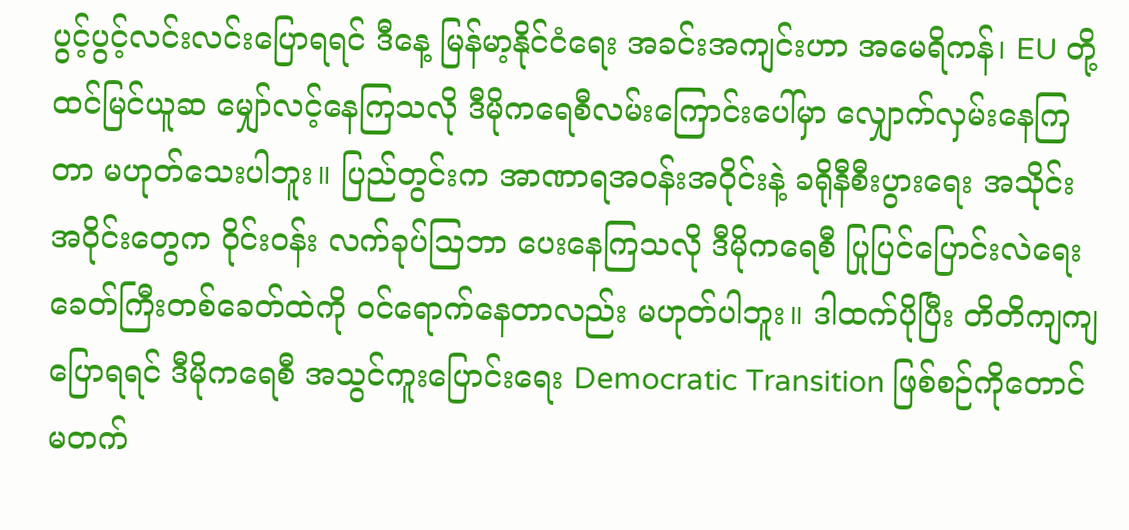ပွင့်ပွင့်လင်းလင်းပြောရရင် ဒီနေ့ မြန်မာ့နိုင်ငံရေး အခင်းအကျင်းဟာ အမေရိကန်၊ EU တို့ ထင်မြင်ယူဆ မျှော်လင့်နေကြသလို ဒီမိုကရေစီလမ်းကြောင်းပေါ်မှာ လျှောက်လှမ်းနေကြတာ မဟုတ်သေးပါဘူး။ ပြည်တွင်းက အာဏာရအဝန်းအဝိုင်းနဲ့ ခရိုနီစီးပွားရေး အသိုင်းအဝိုင်းတွေက ၀ိုင်းဝန်း လက်ခုပ်သြဘာ ပေးနေကြသလို ဒီမိုကရေစီ ပြုပြင်ပြောင်းလဲရေး ခေတ်ကြီးတစ်ခေတ်ထဲကို ၀င်ရောက်နေတာလည်း မဟုတ်ပါဘူး။ ဒါထက်ပိုပြီး တိတိကျကျပြောရရင် ဒီမိုကရေစီ အသွင်ကူးပြောင်းရေး Democratic Transition ဖြစ်စဉ်ကိုတောင် မတက်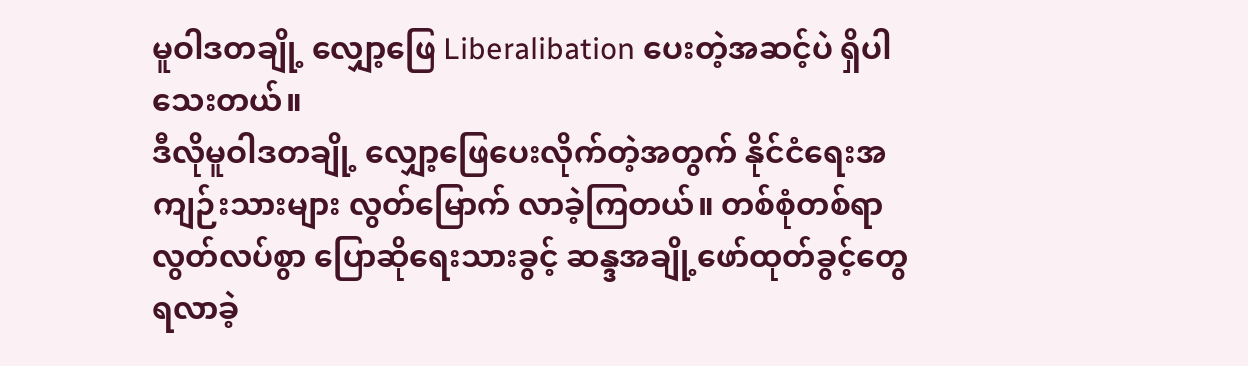မူဝါဒတချို့ လျှော့ဖြေ Liberalibation ပေးတဲ့အဆင့်ပဲ ရှိပါသေးတယ်။
ဒီလိုမူဝါဒတချို့ လျှော့ဖြေပေးလိုက်တဲ့အတွက် နိုင်ငံရေးအကျဉ်းသားများ လွတ်မြောက် လာခဲ့ကြတယ်။ တစ်စုံတစ်ရာ လွတ်လပ်စွာ ပြောဆိုရေးသားခွင့် ဆန္ဒအချို့ဖော်ထုတ်ခွင့်တွေ ရလာခဲ့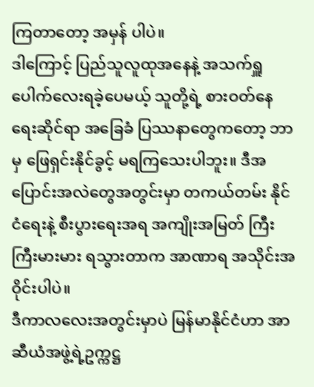ကြတာတော့ အမှန် ပါပဲ။
ဒါကြောင့် ပြည်သူလူထုအနေနဲ့ အသက်ရှူပေါက်လေးရခဲ့ပေမယ့် သူတို့ရဲ့ စားဝတ်နေရေးဆိုင်ရာ အခြေခံ ပြဿနာတွေကတော့ ဘာမှ ဖြေရှင်းနိုင်ခွင့် မရကြသေးပါဘူး။ ဒီအပြောင်းအလဲတွေအတွင်းမှာ တကယ်တမ်း နိုင်ငံရေးနဲ့ စီးပွားရေးအရ အကျိုးအမြတ် ကြီးကြီးမားမား ရသွားတာက အာဏာရ အသိုင်းအဝိုင်းပါပဲ။
ဒီကာလလေးအတွင်းမှာပဲ မြန်မာနိုင်ငံဟာ အာဆီယံအဖွဲ့ရဲ့ဥက္ကဋ္ဌ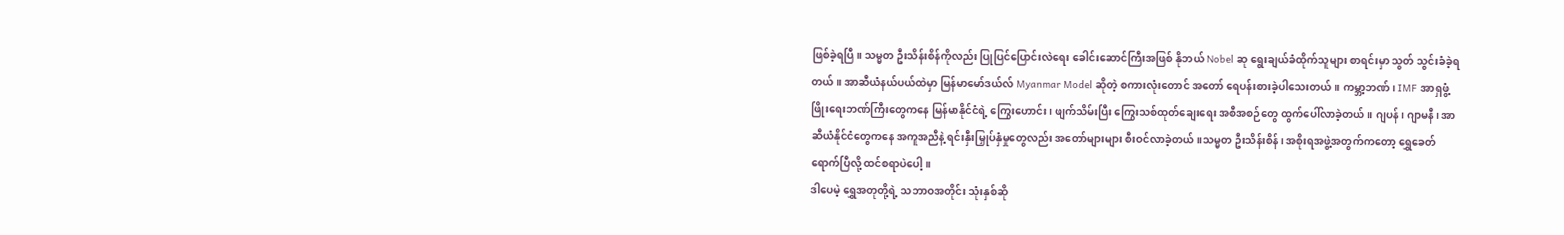ဖြစ်ခဲ့ရပြီ။ သမ္မတ ဦးသိန်းစိန်ကိုလည်း ပြုပြင်ပြောင်းလဲရေး ခေါင်းဆောင်ကြီးအဖြစ် နိုဘယ် Nobel ဆု ရွေးချယ်ခံထိုက်သူများ စာရင်းမှာ သွတ် သွင်းခံခဲ့ရတယ်။ အာဆီယံနယ်ပယ်ထဲမှာ မြန်မာမော်ဒယ်လ် Myanmar Model ဆိုတဲ့ စကားလုံးတောင် အတော် ရေပန်းစားခဲ့ပါသေးတယ်။ ကမ္ဘာ့ဘဏ်၊ IMF အာရှဖွံ့ဖြိုးရေးဘဏ်ကြီးတွေကနေ မြန်မာနိုင်ငံရဲ့ ကြွေးဟောင်း၊ ဖျက်သိမ်းပြီး ကြွေးသစ်ထုတ်ချေးရေး အစီအစဉ်တွေ ထွက်ပေါ်လာခဲ့တယ်။ ဂျပန်၊ ဂျာမနီ၊ အာဆီယံနိုင်ငံတွေကနေ အကူအညီနဲ့ ရင်းနှီးမြှုပ်နှံမှုတွေလည်း အတော်များများ စီးဝင်လာခဲ့တယ်။သမ္မတ ဦးသိန်းစိန်၊ အစိုးရအဖွဲ့အတွက်ကတော့ ရွှေခေတ်ရောက်ပြီလို့ ထင်စရာပဲပေါ့။
ဒါပေမဲ့ ရွှေအတုတို့ရဲ့ သဘာဝအတိုင်း သုံးနှစ်ဆို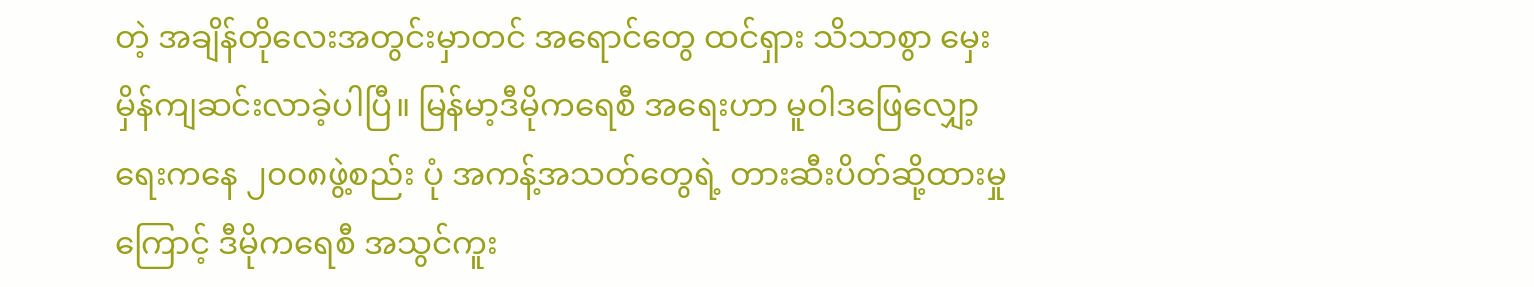တဲ့ အချိန်တိုလေးအတွင်းမှာတင် အရောင်တွေ ထင်ရှား သိသာစွာ မှေးမှိန်ကျဆင်းလာခဲ့ပါပြီ။ မြန်မာ့ဒီမိုကရေစီ အရေးဟာ မူဝါဒဖြေလျှော့ရေးကနေ ၂၀၀၈ဖွဲ့စည်း ပုံ အကန့်အသတ်တွေရဲ့ တားဆီးပိတ်ဆို့ထားမှုကြောင့် ဒီမိုကရေစီ အသွင်ကူး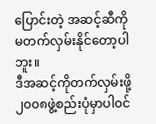ပြောင်းတဲ့ အဆင့်ဆီကို မတက်လှမ်းနိုင်တော့ပါဘူး။
ဒီအဆင့်ကိုတက်လှမ်းဖို့ ၂၀၀၈ဖွဲ့စည်းပုံမှာပါ၀င်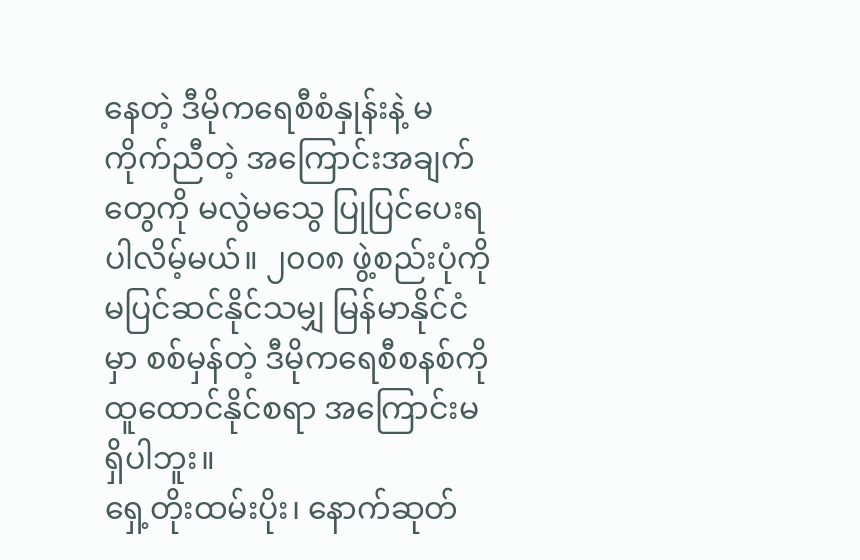နေတဲ့ ဒီမိုကရေစီစံနှုန်းနဲ့ မကိုက်ညီတဲ့ အကြောင်းအချက် တွေကို မလွဲမသွေ ပြုပြင်ပေးရပါလိမ့်မယ်။ ၂၀၀၈ ဖွဲ့စည်းပုံကို မပြင်ဆင်နိုင်သမျှ မြန်မာနိုင်ငံမှာ စစ်မှန်တဲ့ ဒီမိုကရေစီစနစ်ကို ထူထောင်နိုင်စရာ အကြောင်းမရှိပါဘူး။
ရှေ့တိုးထမ်းပိုး၊ နောက်ဆုတ်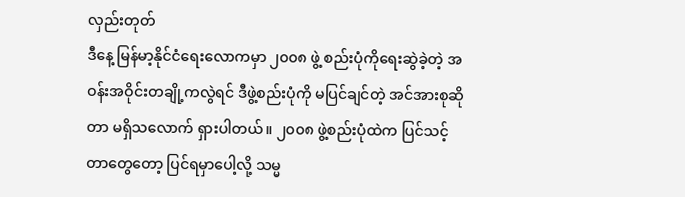လှည်းတုတ်
ဒီနေ့ မြန်မာ့နိုင်ငံရေးလောကမှာ ၂၀၀၈ ဖွဲ့ စည်းပုံကိုရေးဆွဲခဲ့တဲ့ အဝန်းအဝိုင်းတချို့ကလွဲရင် ဒီဖွဲ့စည်းပုံကို မပြင်ချင်တဲ့ အင်အားစုဆိုတာ မရှိသလောက် ရှားပါတယ်။ ၂၀၀၈ ဖွဲ့စည်းပုံထဲက ပြင်သင့်တာတွေတော့ ပြင်ရမှာပေါ့လို့ သမ္မ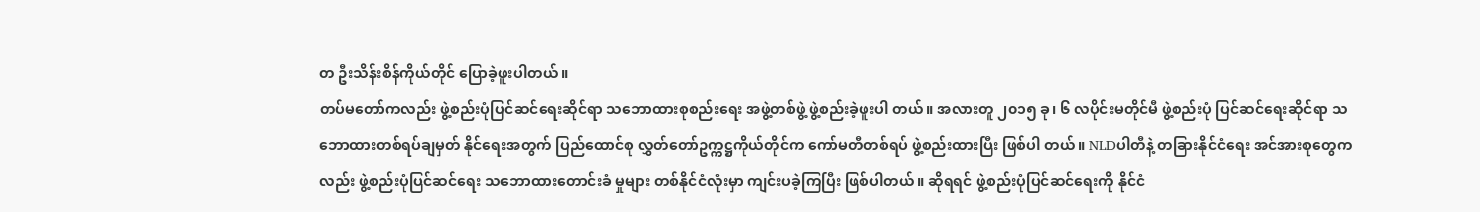တ ဦးသိန်းစိန်ကိုယ်တိုင် ပြောခဲ့ဖူးပါတယ်။
တပ်မတော်ကလည်း ဖွဲ့စည်းပုံပြင်ဆင်ရေးဆိုင်ရာ သဘောထားစုစည်းရေး အဖွဲ့တစ်ဖွဲ့ ဖွဲ့စည်းခဲ့ဖူးပါ တယ်။ အလားတူ ၂၀၁၅ ခု၊ ၆ လပိုင်းမတိုင်မီ ဖွဲ့စည်းပုံ ပြင်ဆင်ရေးဆိုင်ရာ သဘောထားတစ်ရပ်ချမှတ် နိုင်ရေးအတွက် ပြည်ထောင်စု လွှတ်တော်ဥက္ကဋ္ဌကိုယ်တိုင်က ကော်မတီတစ်ရပ် ဖွဲ့စည်းထားပြီး ဖြစ်ပါ တယ်။ NLDပါတီနဲ့ တခြားနိုင်ငံရေး အင်အားစုတွေကလည်း ဖွဲ့စည်းပုံပြင်ဆင်ရေး သဘောထားတောင်းခံ မှုများ တစ်နိုင်ငံလုံးမှာ ကျင်းပခဲ့ကြပြီး ဖြစ်ပါတယ်။ ဆိုရရင် ဖွဲ့စည်းပုံပြင်ဆင်ရေးကို နိုင်ငံ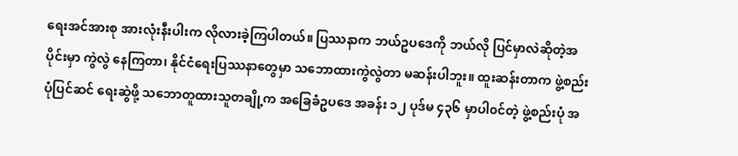ရေးအင်အားစု အားလုံးနီးပါးက လိုလားခဲ့ကြပါတယ်။ ပြဿနာက ဘယ်ဥပဒေကို ဘယ်လို ပြင်မှာလဲဆိုတဲ့အပိုင်းမှာ ကွဲလွဲ နေကြတာ၊ နိုင်ငံရေးပြဿနာတွေမှာ သဘောထားကွဲလွဲတာ မဆန်းပါဘူး။ ထူးဆန်းတာက ဖွဲ့စည်းပုံပြင်ဆင် ရေးဆွဲဖို့ သဘောတူထားသူတချို့က အခြေခံဥပဒေ အခန်း ၁၂ ပုဒ်မ ၄၃၆ မှာပါ၀င်တဲ့ ဖွဲ့စည်းပုံ အ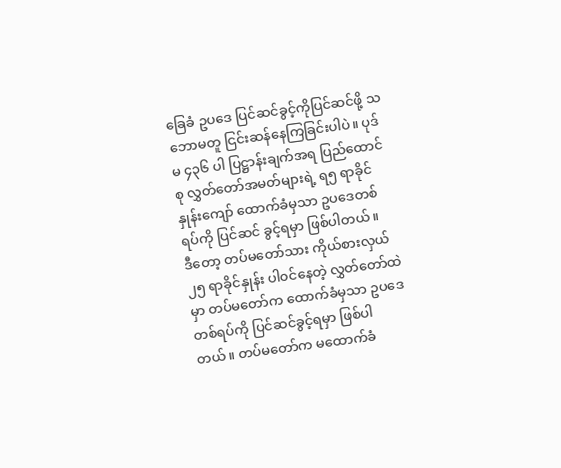ခြေခံ ဥပဒေ ပြင်ဆင်ခွင့်ကိုပြင်ဆင်ဖို့ သဘောမတူ ငြင်းဆန်နေကြခြင်းပါပဲ။ ပုဒ်မ ၄၃၆ ပါ ပြဋ္ဌာန်းချက်အရ ပြည်ထောင်စု လွှတ်တော်အမတ်များရဲ့ ရ၅ ရာခိုင်နှုန်းကျော် ထောက်ခံမှသာ ဥပဒေတစ်ရပ်ကို ပြင်ဆင် ခွင့်ရမှာ ဖြစ်ပါတယ်။
ဒီတော့ တပ်မတော်သား ကိုယ်စားလှယ် ၂၅ ရာခိုင်နှုန်း ပါ၀င်နေတဲ့ လွှတ်တော်ထဲမှာ တပ်မတော်က ထောက်ခံမှသာ ဥပဒေ တစ်ရပ်ကို ပြင်ဆင်ခွင့်ရမှာ ဖြစ်ပါတယ်။ တပ်မတော်က မထောက်ခံ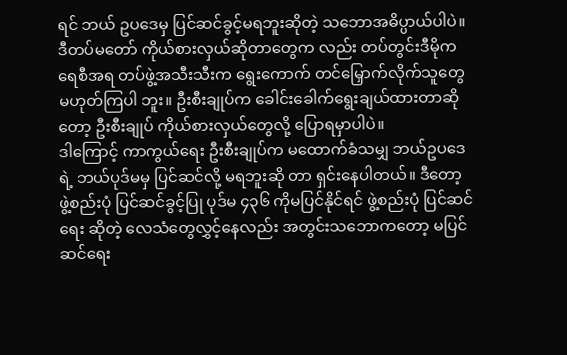ရင် ဘယ် ဥပဒေမှ ပြင်ဆင်ခွင့်မရဘူးဆိုတဲ့ သဘောအဓိပ္ပာယ်ပါပဲ။ ဒီတပ်မတော် ကိုယ်စားလှယ်ဆိုတာတွေက လည်း တပ်တွင်းဒီမိုကရေစီအရ တပ်ဖွဲ့အသီးသီးက ရွေးကောက် တင်မြှောက်လိုက်သူတွေ မဟုတ်ကြပါ ဘူး။ ဦးစီးချုပ်က ခေါင်းခေါက်ရွေးချယ်ထားတာဆိုတော့ ဦးစီးချုပ် ကိုယ်စားလှယ်တွေလို့ ပြောရမှာပါပဲ။
ဒါကြောင့် ကာကွယ်ရေး ဦးစီးချုပ်က မထောက်ခံသမျှ ဘယ်ဥပဒေရဲ့ ဘယ်ပုဒ်မမှ ပြင်ဆင်လို့ မရဘူးဆို တာ ရှင်းနေပါတယ်။ ဒီတော့ ဖွဲ့စည်းပုံ ပြင်ဆင်ခွင့်ပြု ပုဒ်မ ၄၃၆ ကိုမပြင်နိုင်ရင် ဖွဲ့စည်းပုံ ပြင်ဆင်ရေး ဆိုတဲ့ လေသံတွေလွှင့်နေလည်း အတွင်းသဘောကတော့ မပြင်ဆင်ရေး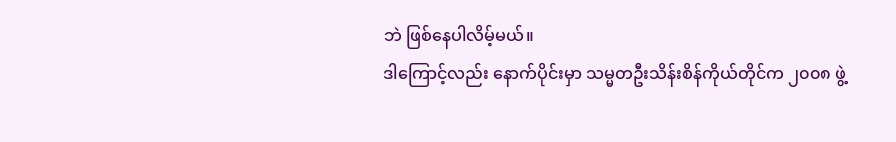ဘဲ ဖြစ်နေပါလိမ့်မယ်။
ဒါကြောင့်လည်း နောက်ပိုင်းမှာ သမ္မတဦးသိန်းစိန်ကိုယ်တိုင်က ၂၀၀၈ ဖွဲ့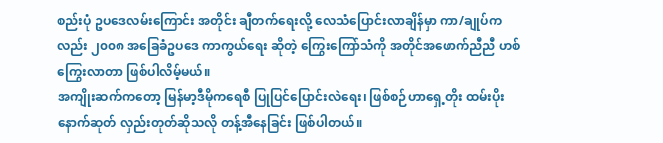စည်းပုံ ဥပဒေလမ်းကြောင်း အတိုင်း ချီတက်ရေးလို့ လေသံပြောင်းလာချိန်မှာ ကာ/ချုပ်ကလည်း ၂၀၀၈ အခြေခံဥပဒေ ကာကွယ်ရေး ဆိုတဲ့ ကြွေးကြော်သံကို အတိုင်အဖောက်ညီညီ ဟစ်ကြွေးလာတာ ဖြစ်ပါလိမ့်မယ်။
အကျိုးဆက်ကတော့ မြန်မာ့ဒီမိုကရေစီ ပြုပြင်ပြောင်းလဲရေး၊ ဖြစ်စဉ်ဟာရှေ့တိုး ထမ်းပိုးနောက်ဆုတ် လှည်းတုတ်ဆိုသလို တန့်အီနေခြင်း ဖြစ်ပါတယ်။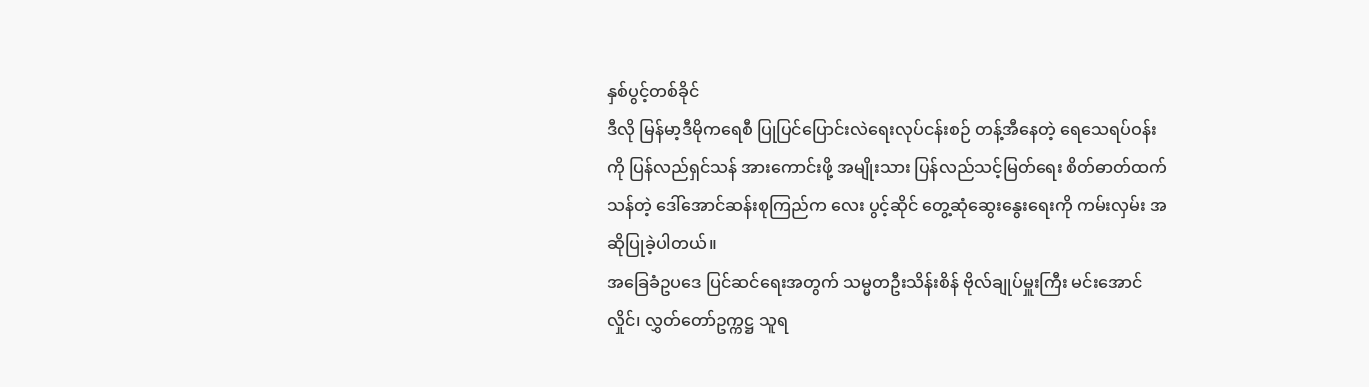နှစ်ပွင့်တစ်ခိုင်
ဒီလို မြန်မာ့ဒီမိုကရေစီ ပြုပြင်ပြောင်းလဲရေးလုပ်ငန်းစဉ် တန့်အီနေတဲ့ ရေသေရပ်ဝန်းကို ပြန်လည်ရှင်သန် အားကောင်းဖို့ အမျိုးသား ပြန်လည်သင့်မြတ်ရေး စိတ်ဓာတ်ထက်သန်တဲ့ ဒေါ်အောင်ဆန်းစုကြည်က လေး ပွင့်ဆိုင် တွေ့ဆုံဆွေးနွေးရေးကို ကမ်းလှမ်း အဆိုပြုခဲ့ပါတယ်။
အခြေခံဥပဒေ ပြင်ဆင်ရေးအတွက် သမ္မတဦးသိန်းစိန် ဗိုလ်ချုပ်မှူးကြီး မင်းအောင်လှိုင်၊ လွှတ်တော်ဥက္ကဋ္ဌ သူရ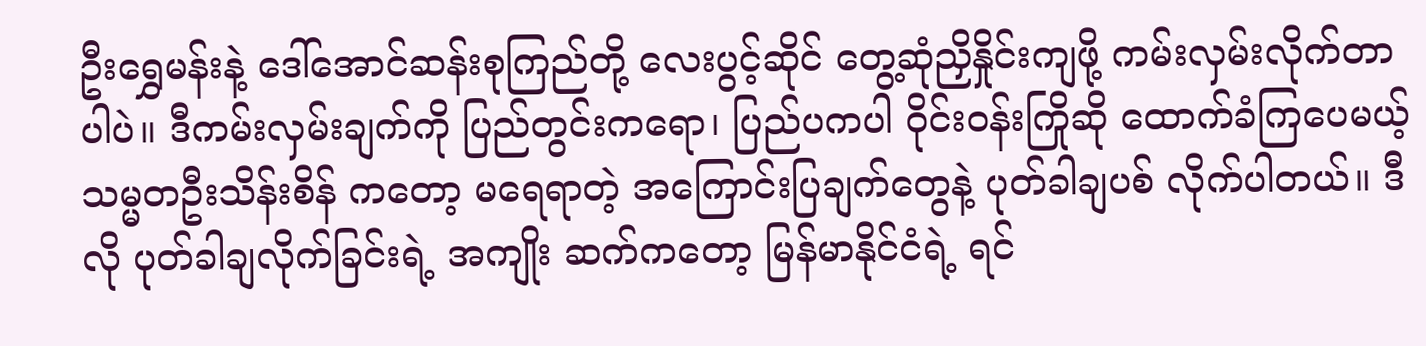ဦးရွှေမန်းနဲ့ ဒေါ်အောင်ဆန်းစုကြည်တို့ လေးပွင့်ဆိုင် တွေ့ဆုံညှိနှိုင်းကျဖို့ ကမ်းလှမ်းလိုက်တာ ပါပဲ။ ဒီကမ်းလှမ်းချက်ကို ပြည်တွင်းကရော၊ ပြည်ပကပါ ၀ိုင်းဝန်းကြိုဆို ထောက်ခံကြပေမယ့် သမ္မတဦးသိန်းစိန် ကတော့ မရေရာတဲ့ အကြောင်းပြချက်တွေနဲ့ ပုတ်ခါချပစ် လိုက်ပါတယ်။ ဒီလို ပုတ်ခါချလိုက်ခြင်းရဲ့ အကျိုး ဆက်ကတော့ မြန်မာနိုင်ငံရဲ့ ရင်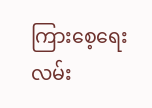ကြားစေ့ရေး လမ်း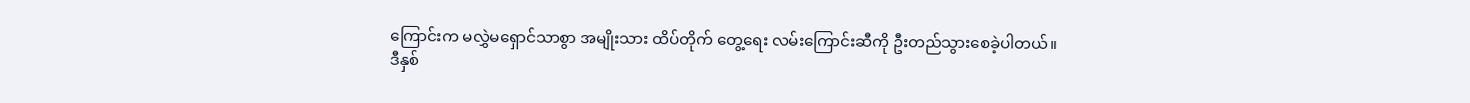ကြောင်းက မလွှဲမရှောင်သာစွာ အမျိုးသား ထိပ်တိုက် တွေ့ရေး လမ်းကြောင်းဆီကို ဦးတည်သွားစေခဲ့ပါတယ်။
ဒီနှစ်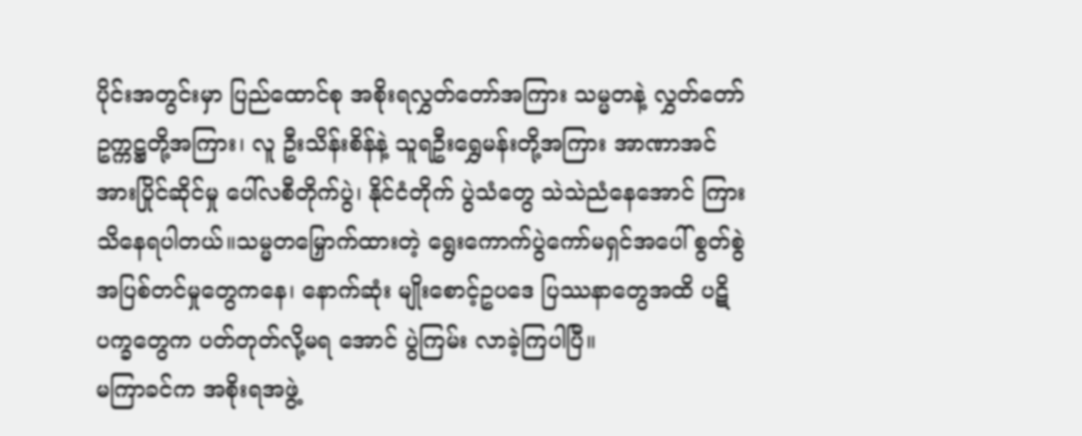ပိုင်းအတွင်းမှာ ပြည်ထောင်စု အစိုးရလွှတ်တော်အကြား သမ္မတနဲ့ လွှတ်တော်ဥက္ကဋ္ဌတို့အကြား၊ လူ ဦးသိန်းစိန်နဲ့ သူရဦးရွှေမန်းတို့အကြား အာဏာအင်အားပြိုင်ဆိုင်မှု ပေါ်လစီတိုက်ပွဲ၊ နိုင်ငံတိုက် ပွဲသံတွေ သဲသဲညံနေအောင် ကြားသိနေရပါတယ်။သမ္မတမြှောက်ထားတဲ့ ရွေးကောက်ပွဲကော်မရှင်အပေါ် စွတ်စွဲအပြစ်တင်မှုတွေကနေ၊ နောက်ဆုံး မျိုးစောင့်ဥပဒေ ပြဿနာတွေအထိ ပဋိပက္ခတွေက ပတ်တုတ်လို့မရ အောင် ပွဲကြမ်း လာခဲ့ကြပါပြီ။
မကြာခင်က အစိုးရအဖွဲ့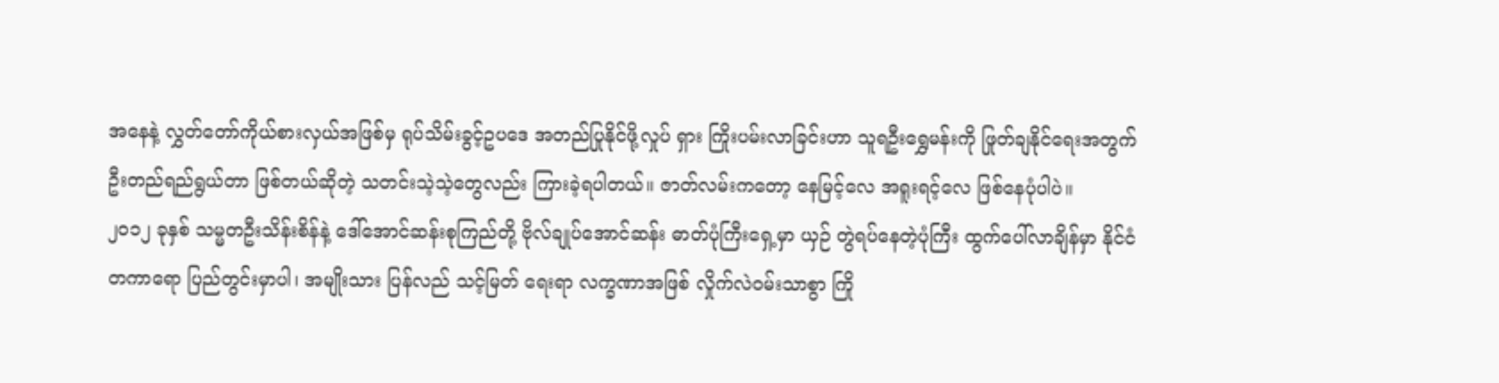အနေနဲ့ လွှတ်တော်ကိုယ်စားလှယ်အဖြစ်မှ ရုပ်သိမ်းခွင့်ဥပဒေ အတည်ပြုနိုင်ဖို့လှုပ် ရှား ကြိုးပမ်းလာခြင်းဟာ သူရဦးရွှေမန်းကို ဖြုတ်ချနိုင်ရေးအတွက် ဦးတည်ရည်ရွယ်တာ ဖြစ်တယ်ဆိုတဲ့ သတင်းသဲ့သဲ့တွေလည်း ကြားခဲ့ရပါတယ်။ ဇာတ်လမ်းကတော့ နေမြင့်လေ အရူးရင့်လေ ဖြစ်နေပုံပါပဲ။
၂၀၁၂ ခုနှစ် သမ္မတဦးသိန်းစိန်နဲ့ ဒေါ်အောင်ဆန်းစုကြည်တို့ ဗိုလ်ချုပ်အောင်ဆန်း ဓာတ်ပုံကြီးရှေ့မှာ ယှဉ် တွဲရပ်နေတဲ့ပုံကြီး ထွက်ပေါ်လာချိန်မှာ နိုင်ငံတကာရော ပြည်တွင်းမှာပါ၊ အမျိုးသား ပြန်လည် သင့်မြတ် ရေးရာ လက္ခဏာအဖြစ် လှိုက်လဲဝမ်းသာစွာ ကြို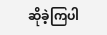ဆိုခဲ့ကြပါ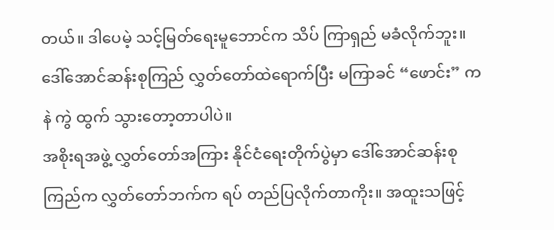တယ်။ ဒါပေမဲ့ သင့်မြတ်ရေးမူဘောင်က သိပ် ကြာရှည် မခံလိုက်ဘူး။ ဒေါ်အောင်ဆန်းစုကြည် လွှတ်တော်ထဲရောက်ပြီး မကြာခင် “ဖောင်း” ကနဲ ကွဲ ထွက် သွားတော့တာပါပဲ။
အစိုးရအဖွဲ့ လွှတ်တော်အကြား နိုင်ငံရေးတိုက်ပွဲမှာ ဒေါ်အောင်ဆန်းစုကြည်က လွှတ်တော်ဘက်က ရပ် တည်ပြလိုက်တာကိုး။ အထူးသဖြင့်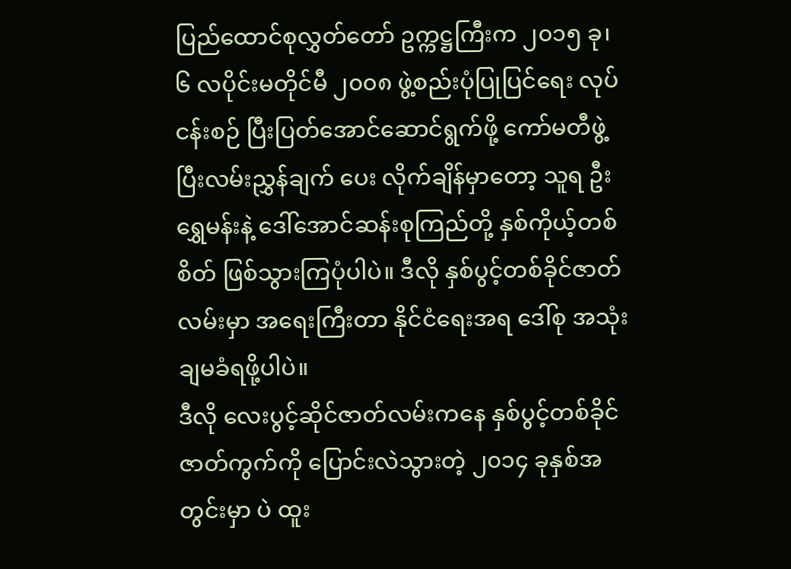ပြည်ထောင်စုလွှတ်တော် ဥက္ကဋ္ဌကြီးက ၂၀၁၅ ခု၊ ၆ လပိုင်းမတိုင်မီ ၂၀၀၈ ဖွဲ့စည်းပုံပြုပြင်ရေး လုပ်ငန်းစဉ် ပြီးပြတ်အောင်ဆောင်ရွက်ဖို့ ကော်မတီဖွဲ့ပြီးလမ်းညွှန်ချက် ပေး လိုက်ချိန်မှာတော့ သူရ ဦးရွှေမန်းနဲ့ ဒေါ်အောင်ဆန်းစုကြည်တို့ နှစ်ကိုယ့်တစ်စိတ် ဖြစ်သွားကြပုံပါပဲ။ ဒီလို နှစ်ပွင့်တစ်ခိုင်ဇာတ်လမ်းမှာ အရေးကြီးတာ နိုင်ငံရေးအရ ဒေါ်စု အသုံးချမခံရဖို့ပါပဲ။
ဒီလို လေးပွင့်ဆိုင်ဇာတ်လမ်းကနေ နှစ်ပွင့်တစ်ခိုင်ဇာတ်ကွက်ကို ပြောင်းလဲသွားတဲ့ ၂၀၁၄ ခုနှစ်အတွင်းမှာ ပဲ ထူး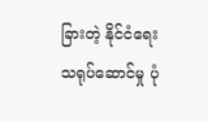ခြားတဲ့ နိုင်ငံရေး သရုပ်ဆောင်မှု ပုံ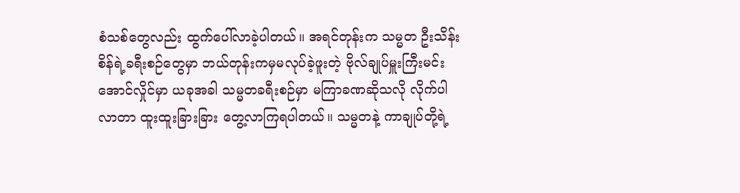စံသစ်တွေလည်း ထွက်ပေါ်လာခဲ့ပါတယ်။ အရင်တုန်းက သမ္မတ ဦးသိန်းစိန်ရဲ့ခရီးစဉ်တွေမှာ ဘယ်တုန်းကမှမလုပ်ခဲ့ဖူးတဲ့ ဗိုလ်ချုပ်မှူးကြီးမင်းအောင်လှိုင်မှာ ယခုအခါ သမ္မတခရီးစဉ်မှာ မကြာခဏဆိုသလို လိုက်ပါလာတာ ထူးထူးခြားခြား တွေ့လာကြရပါတယ်။ သမ္မတနဲ့ ကာချုပ်တို့ရဲ့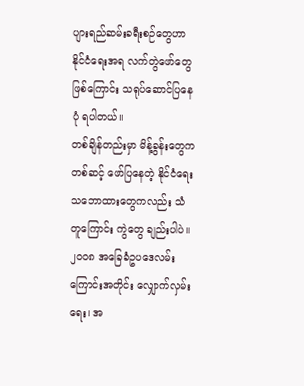ပျားရည်ဆမ်းခရီးစဉ်တွေဟာ နိုင်ငံရေးအရ လက်တွဲဖော်တွေဖြစ်ကြောင်း သရုပ်ဆောင်ပြနေ ပုံ ရပါတယ်။
တစ်ချိန်တည်းမှာ မိန့်ခွန်းတွေကတစ်ဆင့် ဖော်ပြနေတဲ့ နိုင်ငံရေးသဘောထားတွေကလည်း သံတူကြောင်း ကွဲတွေ ချည်းပါပဲ။ ၂၀၀၈ အခြေခံဥပဒေလမ်းကြောင်းအတိုင်း လျှောက်လှမ်းရေး၊ အ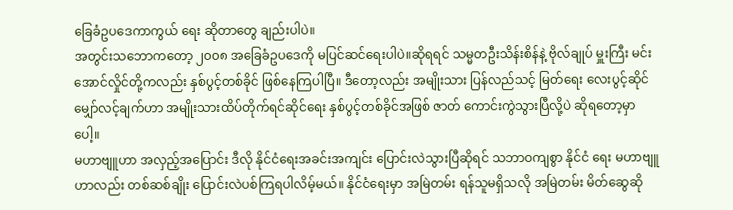ခြေခံဥပဒေကာကွယ် ရေး ဆိုတာတွေ ချည်းပါပဲ။
အတွင်းသဘောကတော့ ၂၀၀၈ အခြေခံဥပဒေကို မပြင်ဆင်ရေးပါပဲ။ဆိုရရင် သမ္မတဦးသိန်းစိန်နဲ့ ဗိုလ်ချုပ် မှူးကြီး မင်းအောင်လှိုင်တို့ကလည်း နှစ်ပွင့်တစ်ခိုင် ဖြစ်နေကြပါပြီ။ ဒီတော့လည်း အမျိုးသား ပြန်လည်သင့် မြတ်ရေး လေးပွင့်ဆိုင် မျှော်လင့်ချက်ဟာ အမျိုးသားထိပ်တိုက်ရင်ဆိုင်ရေး နှစ်ပွင့်တစ်ခိုင်အဖြစ် ဇာတ် ကောင်းကွဲသွားပြီလို့ပဲ ဆိုရတော့မှာပေါ့။
မဟာဗျူဟာ အလှည့်အပြောင်း ဒီလို နိုင်ငံရေးအခင်းအကျင်း ပြောင်းလဲသွားပြီဆိုရင် သဘာဝကျစွာ နိုင်ငံ ရေး မဟာဗျူဟာလည်း တစ်ဆစ်ချိုး ပြောင်းလဲပစ်ကြရပါလိမ့်မယ်။ နိုင်ငံရေးမှာ အမြဲတမ်း ရန်သူမရှိသလို အမြဲတမ်း မိတ်ဆွေဆို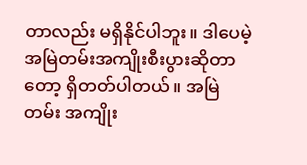တာလည်း မရှိနိုင်ပါဘူး။ ဒါပေမဲ့ အမြဲတမ်းအကျိုးစီးပွားဆိုတာတော့ ရှိတတ်ပါတယ်။ အမြဲတမ်း အကျိုး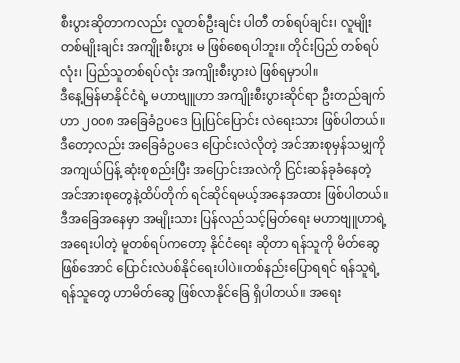စီးပွားဆိုတာကလည်း လူတစ်ဦးချင်း ပါတီ တစ်ရပ်ချင်း၊ လူမျိုးတစ်မျိုးချင်း အကျိုးစီးပွား မ ဖြစ်စေရပါဘူး။ တိုင်းပြည် တစ်ရပ်လုံး၊ ပြည်သူတစ်ရပ်လုံး အကျိုးစီးပွားပဲ ဖြစ်ရမှာပါ။
ဒီနေ့မြန်မာနိုင်ငံရဲ့ မဟာဗျူဟာ အကျိုးစီးပွားဆိုင်ရာ ဦးတည်ချက်ဟာ ၂၀၀၈ အခြေခံဥပဒေ ပြုပြင်ပြောင်း လဲရေးသား ဖြစ်ပါတယ်။ ဒီတော့လည်း အခြေခံဥပဒေ ပြောင်းလဲလိုတဲ့ အင်အားစုမှန်သမျှကို အကျယ်ပြန့် ဆုံးစုစည်းပြီး အပြောင်းအလဲကို ငြင်းဆန်ခုခံနေတဲ့ အင်အားစုတွေနဲ့ထိပ်တိုက် ရင်ဆိုင်ရမယ့်အနေအထား ဖြစ်ပါတယ်။
ဒီအခြေအနေမှာ အမျိုးသား ပြန်လည်သင့်မြတ်ရေး မဟာဗျူဟာရဲ့ အရေးပါတဲ့ မူတစ်ရပ်ကတော့ နိုင်ငံရေး ဆိုတာ ရန်သူကို မိတ်ဆွေဖြစ်အောင် ပြောင်းလဲပစ်နိုင်ရေးပါပဲ။တစ်နည်းပြောရရင် ရန်သူရဲ့ ရန်သူတွေ ဟာမိတ်ဆွေ ဖြစ်လာနိုင်ခြေ ရှိပါတယ်။ အရေး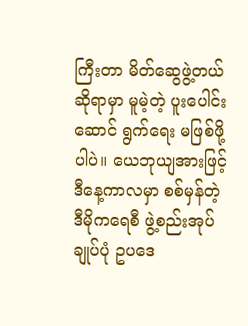ကြီးတာ မိတ်ဆွေဖွဲ့တယ်ဆိုရာမှာ မူမဲ့တဲ့ ပူးပေါင်းဆောင် ရွက်ရေး မဖြစ်ဖို့ပါပဲ။ ယေဘုယျအားဖြင့် ဒီနေ့ကာလမှာ စစ်မှန်တဲ့ ဒီမိုကရေစီ ဖွဲ့စည်းအုပ်ချုပ်ပုံ ဥပဒေ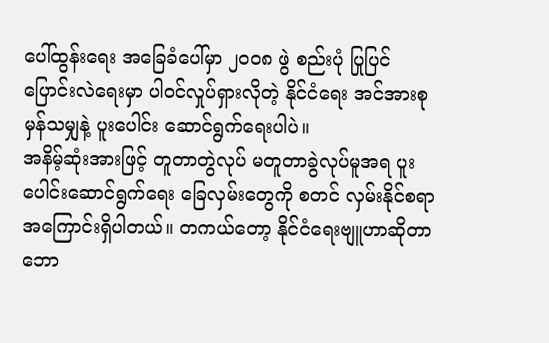ပေါ်ထွန်းရေး အခြေခံပေါ်မှာ ၂၀၀၈ ဖွဲ စည်းပုံ ပြုပြင်ပြောင်းလဲရေးမှာ ပါ၀င်လှုပ်ရှားလိုတဲ့ နိုင်ငံရေး အင်အားစု မှန်သမျှနဲ့ ပူးပေါင်း ဆောင်ရွက်ရေးပါပဲ။
အနိမ့်ဆုံးအားဖြင့် တူတာတွဲလုပ် မတူတာခွဲလုပ်မူအရ ပူးပေါင်းဆောင်ရွက်ရေး ခြေလှမ်းတွေကို စတင် လှမ်းနိုင်စရာ အကြောင်းရှိပါတယ်။ တကယ်တော့ နိုင်ငံရေးဗျူဟာဆိုတာ ဘော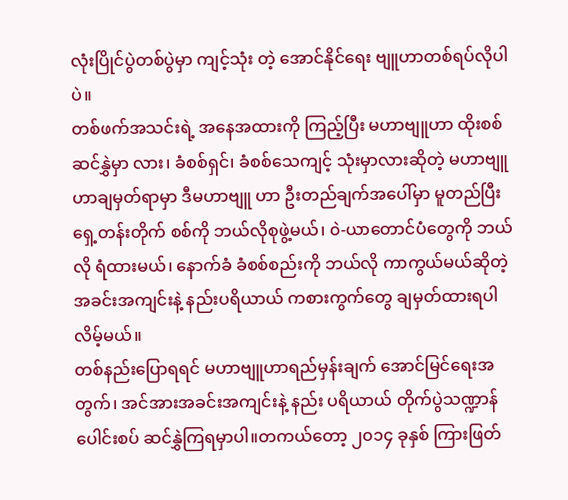လုံးပြိုင်ပွဲတစ်ပွဲမှာ ကျင့်သုံး တဲ့ အောင်နိုင်ရေး ဗျူဟာတစ်ရပ်လိုပါပဲ။
တစ်ဖက်အသင်းရဲ့ အနေအထားကို ကြည့်ပြီး မဟာဗျူဟာ ထိုးစစ်ဆင်နွှဲမှာ လား၊ ခံစစ်ရှင်၊ ခံစစ်သေကျင့် သုံးမှာလားဆိုတဲ့ မဟာဗျူဟာချမှတ်ရာမှာ ဒီမဟာဗျူ ဟာ ဦးတည်ချက်အပေါ်မှာ မူတည်ပြီး ရှေ့တန်းတိုက် စစ်ကို ဘယ်လိုစုဖွဲ့မယ်၊ ၀ဲ-ယာတောင်ပံတွေကို ဘယ်လို ရံထားမယ်၊ နောက်ခံ ခံစစ်စည်းကို ဘယ်လို ကာကွယ်မယ်ဆိုတဲ့ အခင်းအကျင်းနဲ့ နည်းပရိယာယ် ကစားကွက်တွေ ချမှတ်ထားရပါလိမ့်မယ်။
တစ်နည်းပြောရရင် မဟာဗျူဟာရည်မှန်းချက် အောင်မြင်ရေးအတွက်၊ အင်အားအခင်းအကျင်းနဲ့ နည်း ပရိယာယ် တိုက်ပွဲသဏ္ဍာန် ပေါင်းစပ် ဆင်နွှဲကြရမှာပါ။တကယ်တော့ ၂၀၁၄ ခုနှစ် ကြားဖြတ်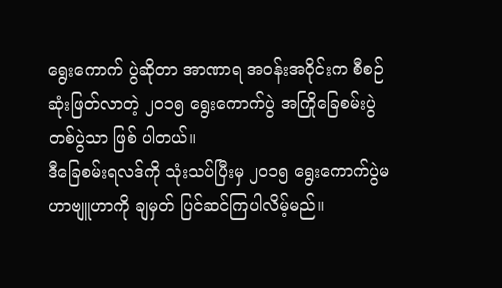ရွေးကောက် ပွဲဆိုတာ အာဏာရ အဝန်းအဝိုင်းက စီစဉ်ဆုံးဖြတ်လာတဲ့ ၂၀၁၅ ရွေးကောက်ပွဲ အကြိုခြေစမ်းပွဲတစ်ပွဲသာ ဖြစ် ပါတယ်။
ဒီခြေစမ်းရလဒ်ကို သုံးသပ်ပြီးမှ ၂၀၁၅ ရွေးကောက်ပွဲမဟာဗျူဟာကို ချမှတ် ပြင်ဆင်ကြပါလိမ့်မည်။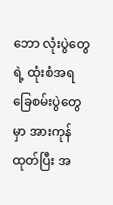ဘော လုံးပွဲတွေရဲ့ ထုံးစံအရ ခြေစမ်းပွဲတွေမှာ အားကုန်ထုတ်ပြီး အ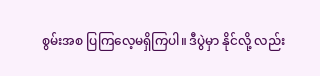စွမ်းအစ ပြကြလေ့မရှိကြပါ။ ဒီပွဲမှာ နိုင်လို့ လည်း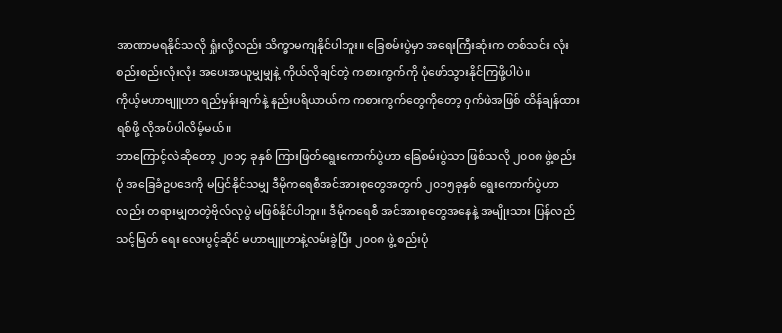အာဏာမရနိုင်သလို ရှုံးလို့လည်း သိက္ခာမကျနိုင်ပါဘူး။ ခြေစမ်းပွဲမှာ အရေးကြီးဆုံးက တစ်သင်း လုံး စည်းစည်းလုံးလုံး အပေးအယူမျှမျှနဲ့ ကိုယ်လိုချင်တဲ့ ကစားကွက်ကို ပုံဖော်သွားနိုင်ကြဖို့ပါပဲ။
ကိုယ့်မဟာဗျူဟာ ရည်မှန်းချက်နဲ့ နည်းပရိယာယ်က ကစားကွက်တွေကိုတော့ ၀ှက်ဖဲအဖြစ် ထိန်ချန်ထား ရစ်ဖို့ လိုအပ်ပါလိမ့်မယ်။
ဘာကြောင့်လဲဆိုတော့ ၂၀၁၄ ခုနှစ် ကြားဖြတ်ရွေးကောက်ပွဲဟာ ခြေစမ်းပွဲသာ ဖြစ်သလို ၂၀၀၈ ဖွဲ့စည်း ပုံ အခြေခံဥပဒေကို မပြင်နိုင်သမျှ ဒီမိုကရေစီအင်အားစုတွေအတွက် ၂၀၁၅ခုနှစ် ရွေးကောက်ပွဲဟာလည်း တရားမျှတတဲ့ဗိုလ်လုပွဲ မဖြစ်နိုင်ပါဘူး။ ဒီမိုကရေစီ အင်အားစုတွေအနေနဲ့ အမျိုးသား ပြန်လည်သင့်မြတ် ရေး လေးပွင့်ဆိုင် မဟာဗျူဟာနဲ့လမ်းခွဲပြီး ၂၀၀၈ ဖွဲ့ စည်းပုံ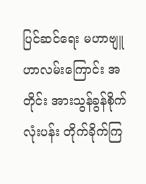ပြင်ဆင်ရေး မဟာဗျူဟာလမ်းကြောင်း အတိုင်း အားသွန်ခွန်စိုက် လုံးပန်း တိုက်ခိုက်ကြ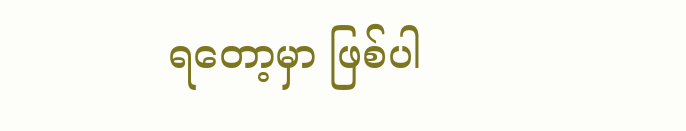ရတော့မှာ ဖြစ်ပါ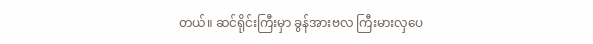တယ်။ ဆင်ရိုင်းကြီးမှာ ခွန်အားဗလ ကြီးမားလှပေ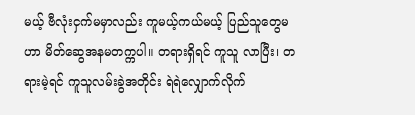မယ့် ဗီလုံးငှက်မမှာလည်း ကူမယ့်ကယ်မယ့် ပြည်သူတွေမဟာ မိတ်ဆွေအနမတက္ကပါ။ တရားရှိရင် ကူသူ လာပြီး၊ တရားမဲ့ရင် ကူသူလမ်းခွဲအတိုင်း ရဲရဲလျှောက်လိုက်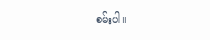စမ်းပါ။